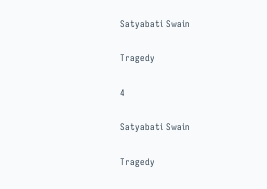Satyabati Swain

Tragedy

4

Satyabati Swain

Tragedy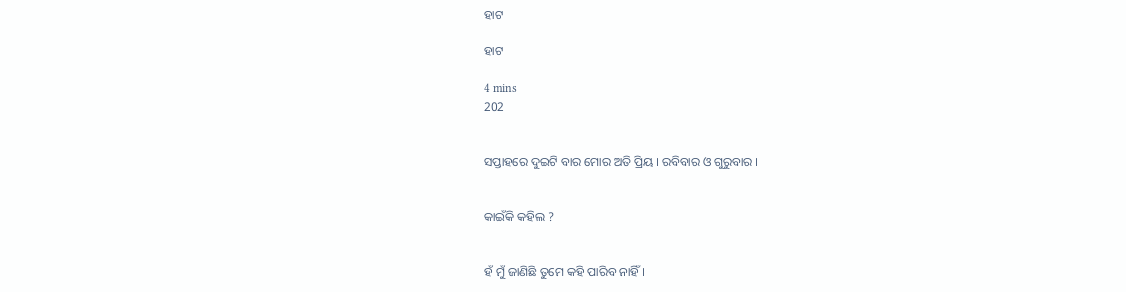ହାଟ

ହାଟ

4 mins
202


ସପ୍ତାହରେ ଦୁଇଟି ବାର ମୋର ଅତି ପ୍ରିୟ । ରବିବାର ଓ ଗୁରୁବାର ।


କାଇଁକି କହିଲ ?


ହଁ ମୁଁ ଜାଣିଛି ତୁମେ କହି ପାରିବ ନାହିଁ ।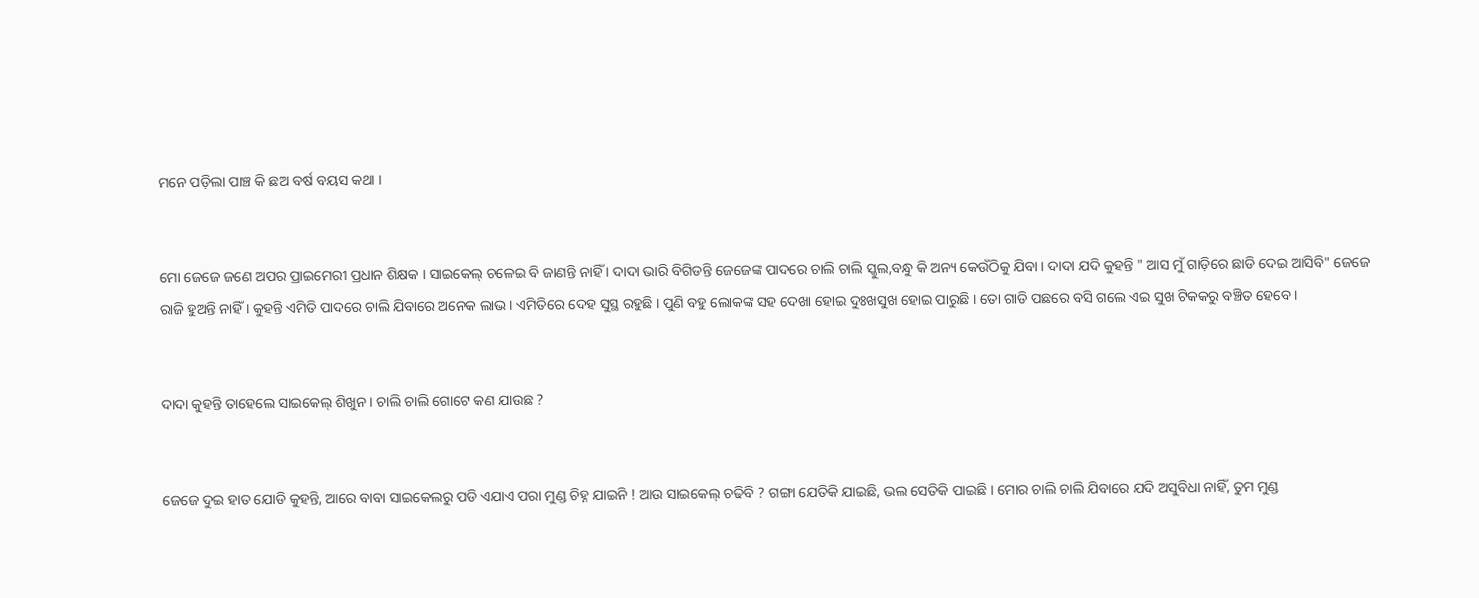ମନେ ପଡ଼ିଲା ପାଞ୍ଚ କି ଛଅ ବର୍ଷ ବୟସ କଥା ।


ମୋ ଜେଜେ ଜଣେ ଅପର ପ୍ରାଇମେରୀ ପ୍ରଧାନ ଶିକ୍ଷକ । ସାଇକେଲ୍ ଚଳେଇ ବି ଜାଣନ୍ତି ନାହିଁ । ଦାଦା ଭାରି ବିଗିଡନ୍ତି ଜେଜେଙ୍କ ପାଦରେ ଚାଲି ଚାଲି ସ୍କୁଲ,ବନ୍ଧୁ କି ଅନ୍ୟ କେଉଁଠିକୁ ଯିବା । ଦାଦା ଯଦି କୁହନ୍ତି " ଆସ ମୁଁ ଗାଡ଼ିରେ ଛାଡି ଦେଇ ଆସିବି" ଜେଜେ ରାଜି ହୁଅନ୍ତି ନାହିଁ । କୁହନ୍ତି ଏମିତି ପାଦରେ ଚାଲି ଯିବାରେ ଅନେକ ଲାଭ । ଏମିତିରେ ଦେହ ସୁସ୍ଥ ରହୁଛି । ପୁଣି ବହୁ ଲୋକଙ୍କ ସହ ଦେଖା ହୋଇ ଦୁଃଖସୁଖ ହୋଇ ପାରୁଛି । ତୋ ଗାଡି ପଛରେ ବସି ଗଲେ ଏଇ ସୁଖ ଟିକକରୁ ବଞ୍ଚିତ ହେବେ ।


ଦାଦା କୁହନ୍ତି ତାହେଲେ ସାଇକେଲ୍ ଶିଖୁନ । ଚାଲି ଚାଲି ଗୋଟେ କଣ ଯାଉଛ ?


ଜେଜେ ଦୁଇ ହାତ ଯୋଡି କୁହନ୍ତି, ଆରେ ବାବା ସାଇକେଲରୁ ପଡି ଏଯାଏ ପରା ମୁଣ୍ଡ ଚିହ୍ନ ଯାଇନି ! ଆଉ ସାଇକେଲ୍ ଚଢିବି ? ଗଙ୍ଗା ଯେତିକି ଯାଇଛି, ଭଲ ସେତିକି ପାଇଛି । ମୋର ଚାଲି ଚାଲି ଯିବାରେ ଯଦି ଅସୁବିଧା ନାହିଁ, ତୁମ ମୁଣ୍ଡ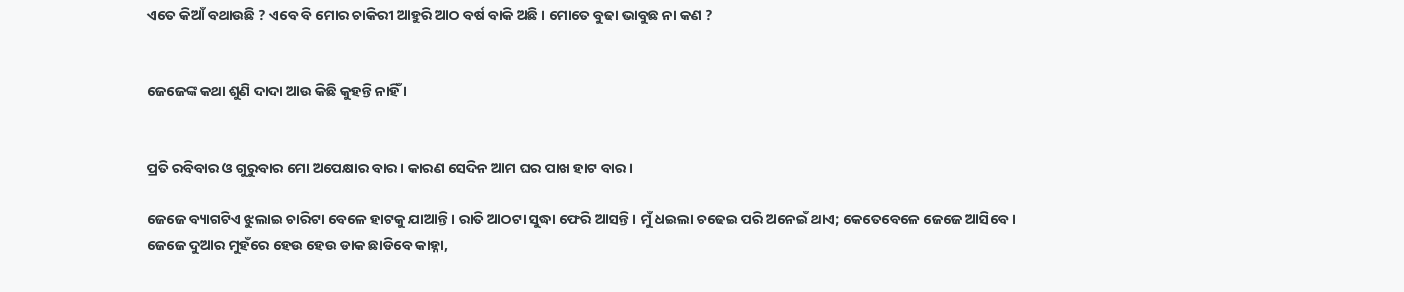ଏତେ କିଆଁ ବଥାଉଛି ? ଏବେ ବି ମୋର ଚାକିରୀ ଆହୁରି ଆଠ ବର୍ଷ ବାକି ଅଛି । ମୋତେ ବୁଢା ଭାବୁଛ ନା କଣ ?


ଜେଜେଙ୍କ କଥା ଶୁଣି ଦାଦା ଆଉ କିଛି କୁହନ୍ତି ନାହିଁ ।


ପ୍ରତି ରବିବାର ଓ ଗୁରୁବାର ମୋ ଅପେକ୍ଷାର ବାର । କାରଣ ସେଦିନ ଆମ ଘର ପାଖ ହାଟ ବାର ।

ଜେଜେ ବ୍ୟାଗଟିଏ ଝୁଲାଇ ଚାରିଟା ବେଳେ ହାଟକୁ ଯାଆନ୍ତି । ରାତି ଆଠଟା ସୁଦ୍ଧା ଫେରି ଆସନ୍ତି । ମୁଁ ଧଇଲା ଚଢେଇ ପରି ଅନେଇଁ ଥାଏ; କେତେବେଳେ ଜେଜେ ଆସିବେ । ଜେଜେ ଦୁଆର ମୁହଁରେ ହେଉ ହେଉ ଡାକ ଛାଡିବେ କାହ୍ନା,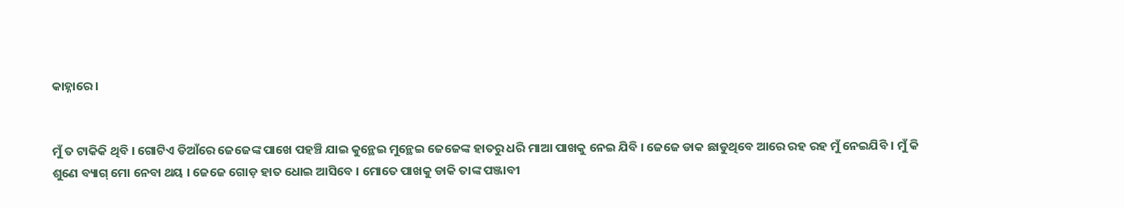କାହ୍ନାରେ ।


ମୁଁ ତ ଟାକିକି ଥିବି । ଗୋଟିଏ ଡିଆଁରେ ଜେଜେଙ୍କ ପାଖେ ପହଞ୍ଚି ଯାଇ କୁନ୍ଥେଇ ମୁନ୍ଥେଇ ଜେଜେଙ୍କ ହାତରୁ ଧରି ମାଆ ପାଖକୁ ନେଇ ଯିବି । ଜେଜେ ଡାକ ଛାଡୁଥିବେ ଆରେ ରହ ରହ ମୁଁ ନେଇଯିବି । ମୁଁ କି ଶୁଣେ ବ୍ୟାଗ୍ ମୋ ନେବା ଥୟ । ଜେଜେ ଗୋଡ଼ ହାତ ଧୋଇ ଆସିବେ । ମୋତେ ପାଖକୁ ଡାକି ତାଙ୍କ ପଞ୍ଜାବୀ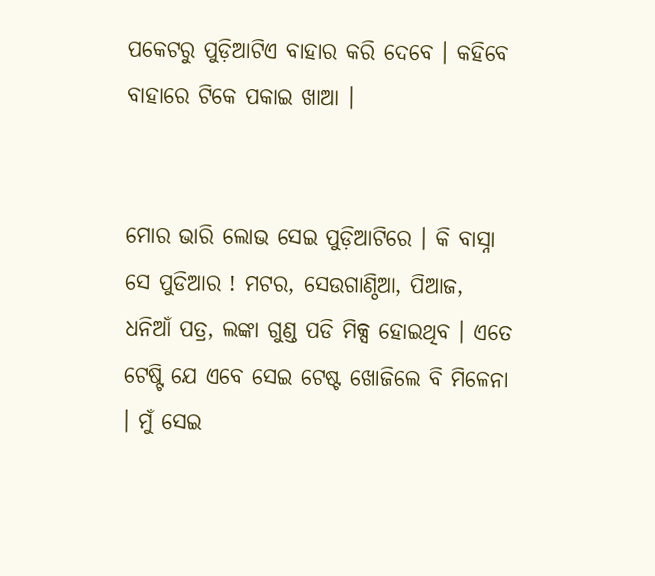ପକେଟରୁ ପୁଡ଼ିଆଟିଏ ବାହାର କରି ଦେବେ । କହିବେ ବାହାରେ ଟିକେ ପକାଇ ଖାଆ ।


ମୋର ଭାରି ଲୋଭ ସେଇ ପୁଡ଼ିଆଟିରେ । କି ବାସ୍ନା ସେ ପୁଡିଆର ! ମଟର, ସେଉଗାଣ୍ଠିଆ, ପିଆଜ, ଧନିଆଁ ପତ୍ର, ଲଙ୍କା ଗୁଣ୍ଡ ପଡି ମିକ୍ସ ହୋଇଥିବ । ଏତେ ଟେଷ୍ଟି ଯେ ଏବେ ସେଇ ଟେଷ୍ଟ ଖୋଜିଲେ ବି ମିଳେନା । ମୁଁ ସେଇ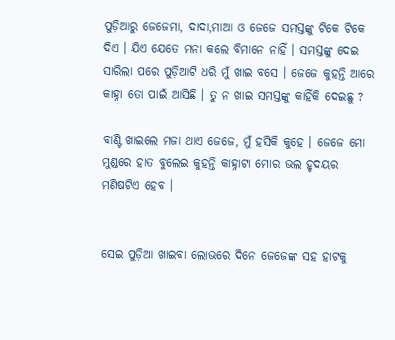ପୁଡ଼ିଆରୁ ଜେଜେମା, ଦାଦା,ମାଆ ଓ ଜେଜେ ସମସ୍ତଙ୍କୁ ଟିକେ ଟିକେ ଦିଏ । ଯିଏ ଯେତେ ମନା କଲେ ବିମାନେ ନାହିଁ । ସମସ୍ତଙ୍କୁ ଦେଇ ସାରିଲା ପରେ ପୁଡ଼ିଆଟି ଧରି ମୁଁ ଖାଇ ବସେ । ଜେଜେ କୁହନ୍ତି ଆରେ କାହ୍ନା ତୋ ପାଇଁ ଆସିଛି । ତୁ ନ ଖାଇ ସମସ୍ତଙ୍କୁ କାହିଁକି ଦେଇଛୁ ?

ବାଣ୍ଟି ଖାଇଲେ ମଜା ଥାଏ ଜେଜେ, ମୁଁ ହସିକି କୁହେ । ଜେଜେ ମୋ ମୁଣ୍ଡରେ ହାତ ବୁଲେଇ କୁହନ୍ତି କାହ୍ନାଟା ମୋର ଭଲ ହୃଦୟର ମଣିଷଟିଏ ହେବ ।


ସେଇ ପୁଡ଼ିଆ ଖାଇବା ଲୋଭରେ ଦିନେ ଜେଜେଙ୍କ ସହ ହାଟକୁ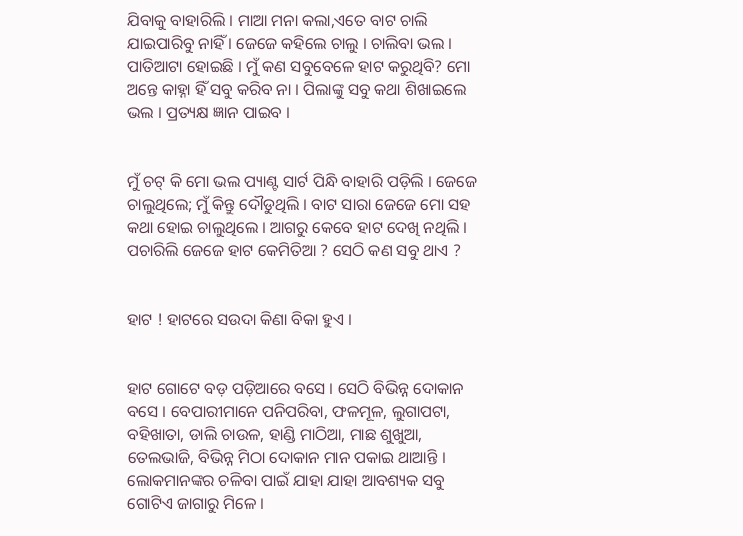ଯିବାକୁ ବାହାରିଲି । ମାଆ ମନା କଲା,ଏତେ ବାଟ ଚାଲି ଯାଇପାରିବୁ ନାହିଁ । ଜେଜେ କହିଲେ ଚାଲୁ । ଚାଲିବା ଭଲ । ପାତିଆଟା ହୋଇଛି । ମୁଁ କଣ ସବୁବେଳେ ହାଟ କରୁଥିବି? ମୋ ଅନ୍ତେ କାହ୍ନା ହିଁ ସବୁ କରିବ ନା । ପିଲାଙ୍କୁ ସବୁ କଥା ଶିଖାଇଲେ ଭଲ । ପ୍ରତ୍ୟକ୍ଷ ଜ୍ଞାନ ପାଇବ ।


ମୁଁ ଚଟ୍ କି ମୋ ଭଲ ପ୍ୟାଣ୍ଟ ସାର୍ଟ ପିନ୍ଧି ବାହାରି ପଡ଼ିଲି । ଜେଜେ ଚାଲୁଥିଲେ; ମୁଁ କିନ୍ତୁ ଦୌଡୁଥିଲି । ବାଟ ସାରା ଜେଜେ ମୋ ସହ କଥା ହୋଇ ଚାଲୁଥିଲେ । ଆଗରୁ କେବେ ହାଟ ଦେଖି ନଥିଲି । ପଚାରିଲି ଜେଜେ ହାଟ କେମିତିଆ ? ସେଠି କଣ ସବୁ ଥାଏ ?


ହାଟ ! ହାଟରେ ସଉଦା କିଣା ବିକା ହୁଏ ।


ହାଟ ଗୋଟେ ବଡ଼ ପଡ଼ିଆରେ ବସେ । ସେଠି ବିଭିନ୍ନ ଦୋକାନ ବସେ । ବେପାରୀମାନେ ପନିପରିବା, ଫଳମୂଳ, ଲୁଗାପଟା, ବହିଖାତା, ଡାଲି ଚାଉଳ, ହାଣ୍ଡି ମାଠିଆ, ମାଛ ଶୁଖୁଆ, ତେଲଭାଜି, ବିଭିନ୍ନ ମିଠା ଦୋକାନ ମାନ ପକାଇ ଥାଆନ୍ତି । ଲୋକମାନଙ୍କର ଚଳିବା ପାଇଁ ଯାହା ଯାହା ଆବଶ୍ୟକ ସବୁ ଗୋଟିଏ ଜାଗାରୁ ମିଳେ ।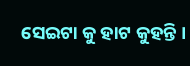ସେଇଟା କୁ ହାଟ କୁହନ୍ତି ।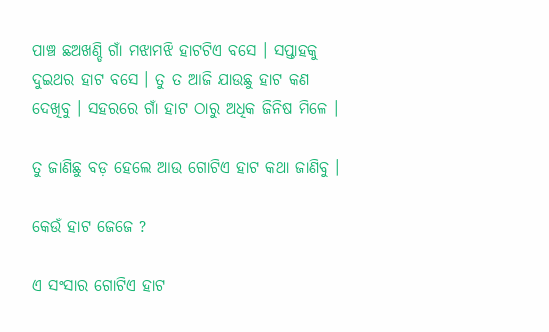ପାଞ୍ଚ ଛଅଖଣ୍ଡି ଗାଁ ମଝାମଝି ହାଟଟିଏ ବସେ । ସପ୍ତାହକୁ ଦୁଇଥର ହାଟ ବସେ । ତୁ ତ ଆଜି ଯାଉଛୁ ହାଟ କଣ ଦେଖିବୁ । ସହରରେ ଗାଁ ହାଟ ଠାରୁ ଅଧିକ ଜିନିଷ ମିଳେ ।

ତୁ ଜାଣିଛୁ ବଡ଼ ହେଲେ ଆଉ ଗୋଟିଏ ହାଟ କଥା ଜାଣିବୁ ।

କେଉଁ ହାଟ ଜେଜେ ?

ଏ ସଂସାର ଗୋଟିଏ ହାଟ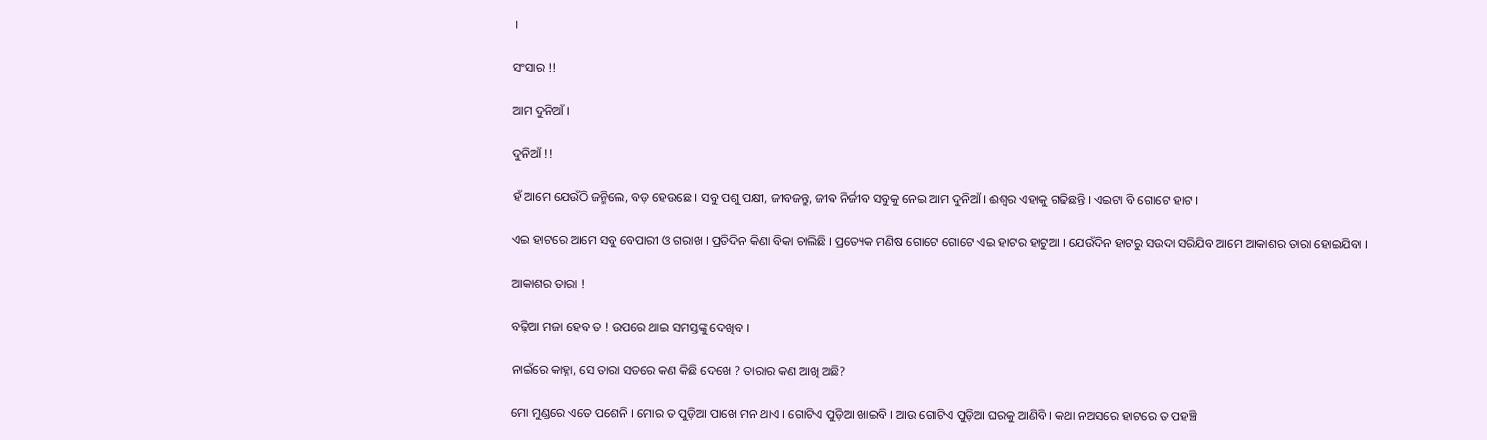।

ସଂସାର !!

ଆମ ଦୁନିଆଁ ।

ଦୁନିଆଁ !!

ହଁ ଆମେ ଯେଉଁଠି ଜନ୍ମିଲେ, ବଡ଼ ହେଉଛେ । ସବୁ ପଶୁ ପକ୍ଷୀ, ଜୀବଜନ୍ତୁ, ଜୀଵ ନିର୍ଜୀବ ସବୁକୁ ନେଇ ଆମ ଦୁନିଆଁ । ଈଶ୍ୱର ଏହାକୁ ଗଢିଛନ୍ତି । ଏଇଟା ବି ଗୋଟେ ହାଟ ।

ଏଇ ହାଟରେ ଆମେ ସବୁ ବେପାରୀ ଓ ଗରାଖ । ପ୍ରତିଦିନ କିଣା ବିକା ଚାଲିଛି । ପ୍ରତ୍ୟେକ ମଣିଷ ଗୋଟେ ଗୋଟେ ଏଇ ହାଟର ହାଟୁଆ । ଯେଉଁଦିନ ହାଟରୁ ସଉଦା ସରିଯିବ ଆମେ ଆକାଶର ତାରା ହୋଇଯିବା ।

ଆକାଶର ତାରା !

ବଢ଼ିଆ ମଜା ହେବ ତ ! ଉପରେ ଥାଇ ସମସ୍ତଙ୍କୁ ଦେଖିବ ।

ନାଇଁରେ କାହ୍ନା, ସେ ତାରା ସତରେ କଣ କିଛି ଦେଖେ ? ତାରାର କଣ ଆଖି ଅଛି?

ମୋ ମୁଣ୍ଡରେ ଏତେ ପଶେନି । ମୋର ତ ପୁଡ଼ିଆ ପାଖେ ମନ ଥାଏ । ଗୋଟିଏ ପୁଡ଼ିଆ ଖାଇବି । ଆଉ ଗୋଟିଏ ପୁଡ଼ିଆ ଘରକୁ ଆଣିବି । କଥା ନଅସରେ ହାଟରେ ତ ପହଞ୍ଚି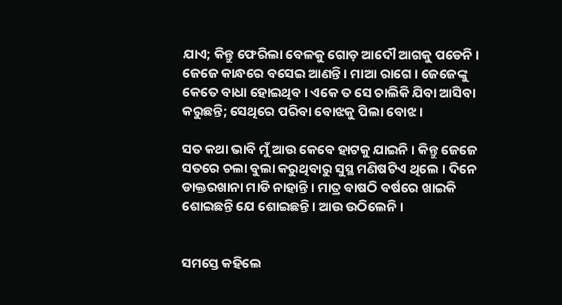ଯାଏ; କିନ୍ତୁ ଫେରିଲା ବେଳକୁ ଗୋଡ଼ ଆଦୌ ଆଗକୁ ପଡେନି । ଜେଜେ କାନ୍ଧରେ ବସେଇ ଆଣନ୍ତି । ମାଆ ରାଗେ । ଜେଜେଙ୍କୁ କେତେ ବାଧା ହୋଇଥିବ । ଏକେ ତ ସେ ଚାଲିକି ଯିବା ଆସିବା କରୁଛନ୍ତି; ସେଥିରେ ପରିବା ବୋଝକୁ ପିଲା ବୋଝ ।

ସତ କଥା ଭାବି ମୁଁ ଆଉ କେବେ ହାଟକୁ ଯାଇନି । କିନ୍ତୁ ଜେଜେ ସତରେ ଚଲା ବୁଲା କରୁଥିବାରୁ ସୁସ୍ଥ ମଣିଷଟିଏ ଥିଲେ । ଦିନେ ଡାକ୍ତରଖାନା ମାଡି ନାହାନ୍ତି । ମାତ୍ର ବାଷଠି ବର୍ଷରେ ଖାଇକି ଶୋଇଛନ୍ତି ଯେ ଶୋଇଛନ୍ତି । ଆଉ ଉଠିଲେନି ।


ସମସ୍ତେ କହିଲେ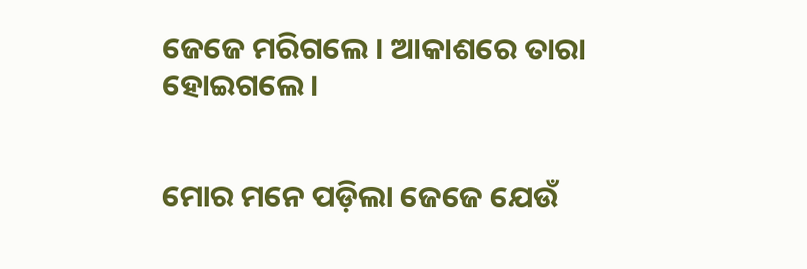ଜେଜେ ମରିଗଲେ । ଆକାଶରେ ତାରା ହୋଇଗଲେ ।


ମୋର ମନେ ପଡ଼ିଲା ଜେଜେ ଯେଉଁ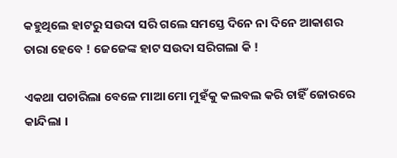କହୁଥିଲେ ହାଟରୁ ସଉଦା ସରି ଗଲେ ସମସ୍ତେ ଦିନେ ନା ଦିନେ ଆକାଶର ତାରା ହେବେ ! ଜେଜେଙ୍କ ହାଟ ସଉଦା ସରିଗଲା କି !

ଏକଥା ପଚାରିଲା ବେଳେ ମାଆ ମୋ ମୁହଁକୁ କଲବଲ କରି ଚାହିଁ ଜୋରରେ କାନ୍ଦିଲା ।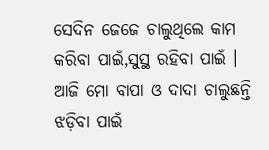ସେଦିନ ଜେଜେ ଚାଲୁଥିଲେ କାମ କରିବା ପାଇଁ,ସୁସ୍ଥ ରହିବା ପାଇଁ । ଆଜି ମୋ ବାପା ଓ ଦାଦା ଚାଲୁଛନ୍ତି ଝଡ଼ିବା ପାଇଁ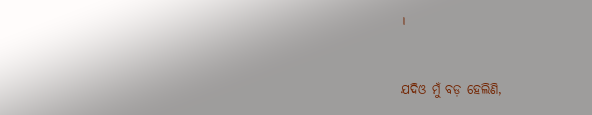।


ଯଦିଓ ମୁଁ ବଡ଼ ହେଲିଣି,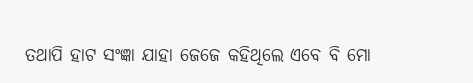ତଥାପି ହାଟ ସଂଜ୍ଞା ଯାହା ଜେଜେ କହିଥିଲେ ଏବେ ବି ମୋ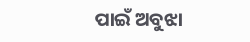ପାଇଁ ଅବୁଝା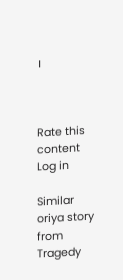।



Rate this content
Log in

Similar oriya story from Tragedy